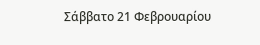Σάββατο 21 Φεβρουαρίου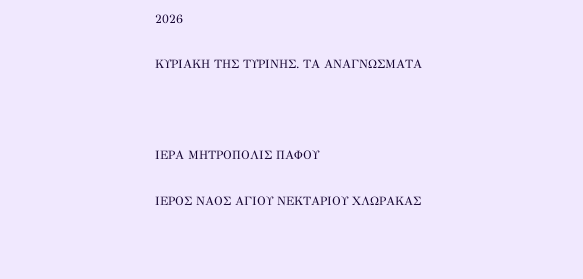2026

ΚΥΡΙΑΚΗ ΤΗΣ ΤΥΡΙΝΗΣ. ΤΑ ΑΝΑΓΝΩΣΜΑΤΑ



ΙΕΡΑ ΜΗΤΡΟΠΟΛΙΣ ΠΑΦΟΥ

ΙΕΡΟΣ ΝΑΟΣ ΑΓΙΟΥ ΝΕΚΤΑΡΙΟΥ ΧΛΩΡΑΚΑΣ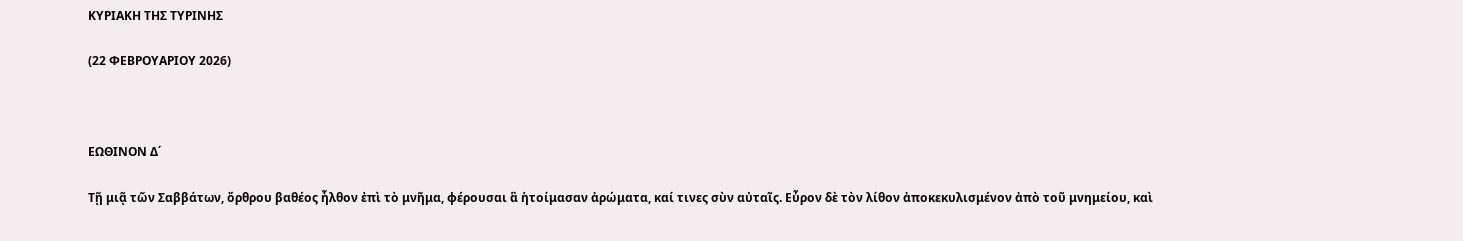ΚΥΡΙΑΚΗ ΤΗΣ ΤΥΡΙΝΗΣ

(22 ΦΕΒΡΟΥΑΡΙΟΥ 2026)



ΕΩΘΙΝΟΝ Δ΄

Τῇ μιᾷ τῶν Σαββάτων, ὄρθρου βαθέος ἦλθον ἐπὶ τὸ μνῆμα, φέρουσαι ἃ ἡτοίμασαν ἀρώματα, καί τινες σὺν αὐταῖς. Εὗρον δὲ τὸν λίθον ἀποκεκυλισμένον ἀπὸ τοῦ μνημείου, καὶ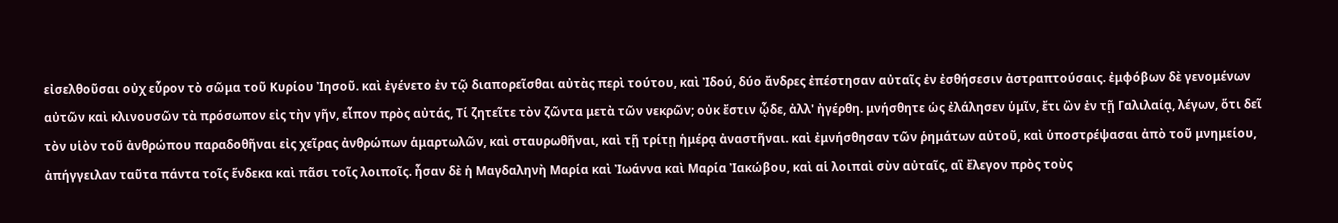εἰσελθοῦσαι οὐχ εὗρον τὸ σῶμα τοῦ Κυρίου Ἰησοῦ. καὶ ἐγένετο ἐν τῷ διαπορεῖσθαι αὐτὰς περὶ τούτου, καὶ Ἰδού, δύο ἄνδρες ἐπέστησαν αὐταῖς ἐν ἐσθήσεσιν ἀστραπτούσαις. ἐμφόβων δὲ γενομένων αὐτῶν καὶ κλινουσῶν τὰ πρόσωπον εἰς τὴν γῆν, εἶπον πρὸς αὐτάς, Τί ζητεῖτε τὸν ζῶντα μετὰ τῶν νεκρῶν; οὐκ ἔστιν ᾧδε, ἀλλ' ἠγέρθη. μνήσθητε ὡς ἐλάλησεν ὑμῖν, ἔτι ὢν ἐν τῇ Γαλιλαίᾳ, λέγων, ὅτι δεῖ τὸν υἱὸν τοῦ ἀνθρώπου παραδοθῆναι εἰς χεῖρας ἀνθρώπων ἁμαρτωλῶν, καὶ σταυρωθῆναι, καὶ τῇ τρίτῃ ἡμέρᾳ ἀναστῆναι. καὶ ἐμνήσθησαν τῶν ῥημάτων αὐτοῦ, καὶ ὑποστρέψασαι ἀπὸ τοῦ μνημείου, ἀπήγγειλαν ταῦτα πάντα τοῖς ἕνδεκα καὶ πᾶσι τοῖς λοιποῖς. ἦσαν δὲ ἡ Μαγδαληνὴ Μαρία καὶ Ἰωάννα καὶ Μαρία Ἰακώβου, καὶ αἱ λοιπαὶ σὺν αὐταῖς, αἳ ἔλεγον πρὸς τοὺς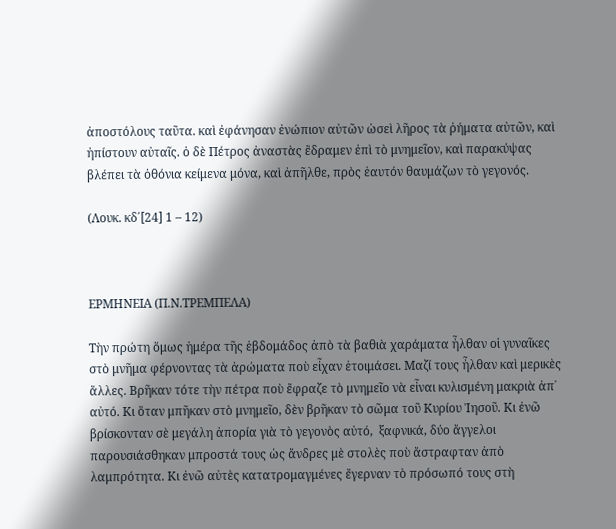ἀποστόλους ταῦτα. καὶ ἐφάνησαν ἐνώπιον αὐτῶν ὡσεὶ λῆρος τὰ ῥήματα αὐτῶν, καὶ ἠπίστουν αὐταῖς. ὁ δὲ Πέτρος ἀναστὰς ἒδραμεν ἐπὶ τὸ μνημεῖον, καὶ παρακύψας βλέπει τὰ ὀθόνια κείμενα μόνα, καὶ ἀπῆλθε, πρὸς ἑαυτόν θαυμάζων τὸ γεγονός.

(Λουκ. κδ΄[24] 1 – 12)



ΕΡΜΗΝΕΙΑ (Π.Ν.ΤΡΕΜΠΕΛΑ)

Τὴν πρώτη ὅμως ἡμέρα τῆς ἑβδομάδος ἀπὸ τὰ βαθιὰ χαράματα ἦλθαν οἱ γυναῖκες στὸ μνῆμα φέρνοντας τὰ ἀρώματα ποὺ εἶχαν ἑτοιμάσει. Μαζί τους ἦλθαν καὶ μερικὲς ἄλλες. Βρῆκαν τότε τὴν πέτρα ποὺ ἔφραζε τὸ μνημεῖο νὰ εἶναι κυλισμένη μακριὰ ἀπ᾿ αὐτό. Κι ὅταν μπῆκαν στὸ μνημεῖο, δὲν βρῆκαν τὸ σῶμα τοῦ Κυρίου Ἰησοῦ. Κι ἐνῶ βρίσκονταν σὲ μεγάλη ἀπορία γιὰ τὸ γεγονὸς αὐτό,  ξαφνικά, δύο ἄγγελοι παρουσιάσθηκαν μπροστά τους ὡς ἄνδρες μὲ στολὲς ποὺ ἄστραφταν ἀπὸ λαμπρότητα. Κι ἐνῶ αὐτὲς κατατρομαγμένες ἔγερναν τὸ πρόσωπό τους στὴ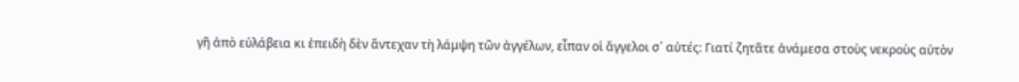γῆ ἀπὸ εὐλάβεια κι ἐπειδὴ δὲν ἄντεχαν τὴ λάμψη τῶν ἀγγέλων, εἶπαν οἱ ἄγγελοι σ᾿ αὐτές: Γιατί ζητᾶτε ἀνάμεσα στοὺς νεκροὺς αὐτὸν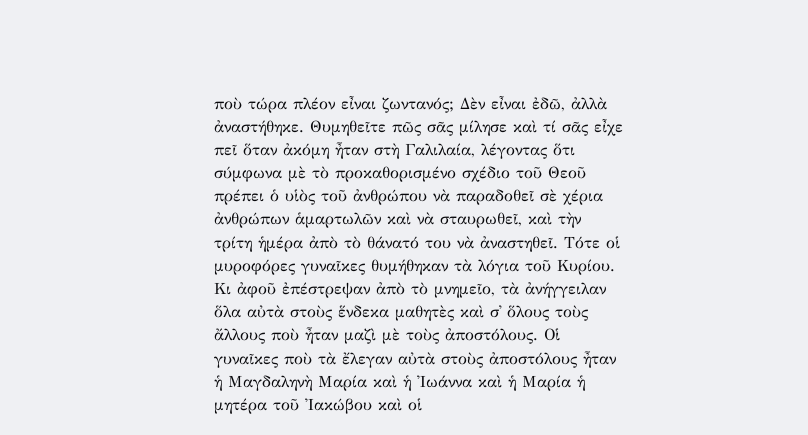ποὺ τώρα πλέον εἶναι ζωντανός; Δὲν εἶναι ἐδῶ, ἀλλὰ ἀναστήθηκε. Θυμηθεῖτε πῶς σᾶς μίλησε καὶ τί σᾶς εἶχε πεῖ ὅταν ἀκόμη ἦταν στὴ Γαλιλαία, λέγοντας ὅτι σύμφωνα μὲ τὸ προκαθορισμένο σχέδιο τοῦ Θεοῦ πρέπει ὁ υἱὸς τοῦ ἀνθρώπου νὰ παραδοθεῖ σὲ χέρια ἀνθρώπων ἁμαρτωλῶν καὶ νὰ σταυρωθεῖ, καὶ τὴν τρίτη ἡμέρα ἀπὸ τὸ θάνατό του νὰ ἀναστηθεῖ. Τότε οἱ μυροφόρες γυναῖκες θυμήθηκαν τὰ λόγια τοῦ Κυρίου. Κι ἀφοῦ ἐπέστρεψαν ἀπὸ τὸ μνημεῖο, τὰ ἀνήγγειλαν ὅλα αὐτὰ στοὺς ἕνδεκα μαθητὲς καὶ σ᾿ ὅλους τοὺς ἄλλους ποὺ ἦταν μαζὶ μὲ τοὺς ἀποστόλους. Οἱ γυναῖκες ποὺ τὰ ἔλεγαν αὐτὰ στοὺς ἀποστόλους ἦταν ἡ Μαγδαληνὴ Μαρία καὶ ἡ Ἰωάννα καὶ ἡ Μαρία ἡ μητέρα τοῦ Ἰακώβου καὶ οἱ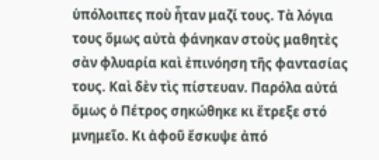ὑπόλοιπες ποὺ ἦταν μαζί τους. Τὰ λόγια τους ὅμως αὐτὰ φάνηκαν στοὺς μαθητὲς σὰν φλυαρία καὶ ἐπινόηση τῆς φαντασίας τους. Καὶ δὲν τὶς πίστευαν. Παρόλα αὐτά ὅμως ὁ Πέτρος σηκώθηκε κι ἔτρεξε στό μνημεῖο. Κι ἀφοῦ ἔσκυψε ἀπό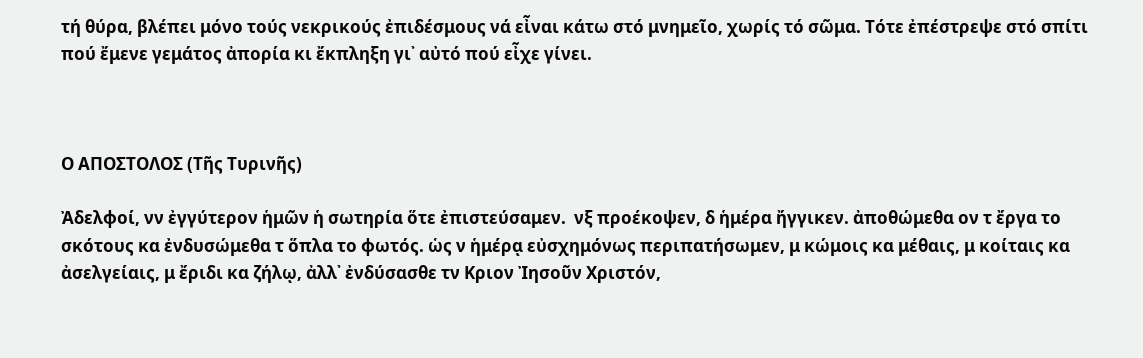τή θύρα, βλέπει μόνο τούς νεκρικούς ἐπιδέσμους νά εἶναι κάτω στό μνημεῖο, χωρίς τό σῶμα. Τότε ἐπέστρεψε στό σπίτι πού ἔμενε γεμάτος ἀπορία κι ἔκπληξη γι᾿ αὐτό πού εἶχε γίνει.



Ο ΑΠΟΣΤΟΛΟΣ (Τῆς Τυρινῆς)

Ἀδελφοί, νν ἐγγύτερον ἡμῶν ἡ σωτηρία ὅτε ἐπιστεύσαμεν.  νξ προέκοψεν, δ ἡμέρα ἤγγικεν. ἀποθώμεθα ον τ ἔργα το σκότους κα ἐνδυσώμεθα τ ὅπλα το φωτός. ὡς ν ἡμέρᾳ εὐσχημόνως περιπατήσωμεν, μ κώμοις κα μέθαις, μ κοίταις κα ἀσελγείαις, μ ἔριδι κα ζήλῳ, ἀλλ᾿ ἐνδύσασθε τν Κριον Ἰησοῦν Χριστόν,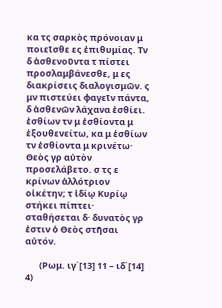κα τς σαρκὸς πρόνοιαν μ ποιεῖσθε ες ἐπιθυμίας. Τν δ ἀσθενοῦντα τ πίστει προσλαμβάνεσθε, μ ες διακρίσεις διαλογισμῶν. ς μν πιστεύει φαγεῖν πάντα, δ ἀσθενῶν λάχανα ἐσθίει. ἐσθίων τν μ ἐσθίοντα μ ἐξουθενείτω, κα μ ἐσθίων τν ἐσθίοντα μ κρινέτω· Θεὸς γρ αὐτὸν προσελάβετο. σ τς ε κρίνων ἀλλότριον οἰκέτην; τ ἰδίῳ Κυρίῳ στήκει πίπτει· σταθήσεται δ· δυνατὸς γρ ἐστιν ὁ Θεὸς στῆσαι αὐτόν.

       (Ρωμ. ιγ΄[13] 11 – ιδ΄[14] 4)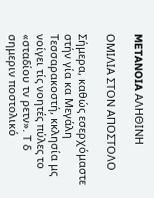METANOIA ΑΛΗΘΙΝΗ

ΟΜΙΛΙΑ ΣΤΟΝ ΑΠΟΣΤΟΛΟ

Σήμερα, καθώς εσερχόμαστε στήν γία κα Μεγάλη Τεσσαρακοστή, κκλησία μς νοίγει τίς νοητές πύλες το «σταδίου τν ρετν». Τ δ σημεριν ποστολικό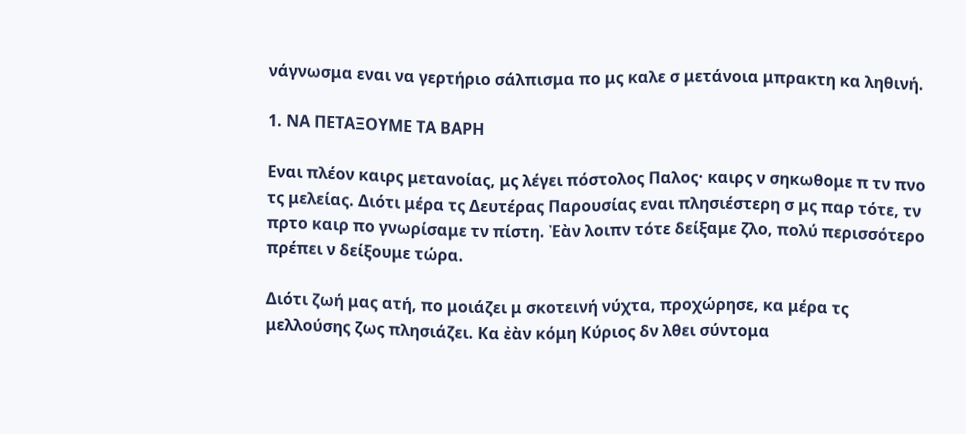νάγνωσμα εναι να γερτήριο σάλπισμα πο μς καλε σ μετάνοια μπρακτη κα ληθινή.

1. ΝΑ ΠΕΤΑΞΟΥΜΕ ΤΑ ΒΑΡΗ

Εναι πλέον καιρς μετανοίας, μς λέγει πόστολος Παλος· καιρς ν σηκωθομε π τν πνο τς μελείας. Διότι μέρα τς Δευτέρας Παρουσίας εναι πλησιέστερη σ μς παρ τότε, τν πρτο καιρ πο γνωρίσαμε τν πίστη. Ἐὰν λοιπν τότε δείξαμε ζλο, πολύ περισσότερο πρέπει ν δείξουμε τώρα.

Διότι ζωή μας ατή, πο μοιάζει μ σκοτεινή νύχτα, προχώρησε, κα μέρα τς μελλούσης ζως πλησιάζει. Κα ἐὰν κόμη Κύριος δν λθει σύντομα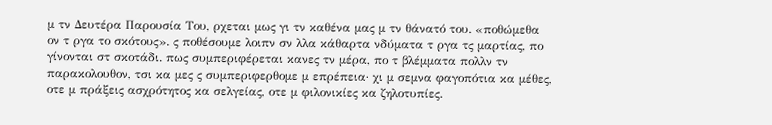μ τν Δευτέρα Παρουσία Του, ρχεται μως γι τν καθένα μας μ τν θάνατό του. «ποθώμεθα ον τ ργα το σκότους». ς ποθέσουμε λοιπν σν λλα κάθαρτα νδύματα τ ργα τς μαρτίας, πο γίνονται στ σκοτάδι. πως συμπεριφέρεται κανες τν μέρα, πο τ βλέμματα πολλν τν παρακολουθον, τσι κα μες ς συμπεριφερθομε μ επρέπεια· χι μ σεμνα φαγοπότια κα μέθες, οτε μ πράξεις ασχρότητος κα σελγείας, οτε μ φιλονικίες κα ζηλοτυπίες.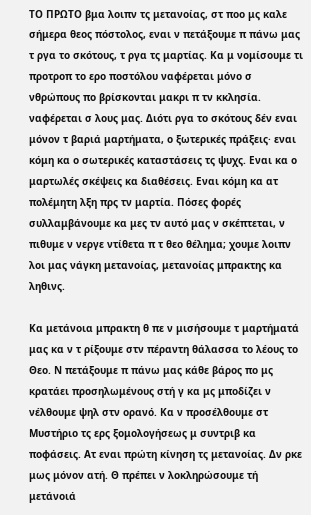ΤΟ ΠΡΩΤΟ βμα λοιπν τς μετανοίας, στ ποο μς καλε σήμερα θεος πόστολος, εναι ν πετάξουμε π πάνω μας τ ργα το σκότους, τ ργα τς μαρτίας. Κα μ νομίσουμε τι προτροπ το ερο ποστόλου ναφέρεται μόνο σ νθρώπους πο βρίσκονται μακρι π τν κκλησία. ναφέρεται σ λους μας. Διότι ργα το σκότους δέν εναι μόνον τ βαριά μαρτήματα, ο ξωτερικές πράξεις· εναι κόμη κα ο σωτερικές καταστάσεις τς ψυχς. Εναι κα ο μαρτωλές σκέψεις κα διαθέσεις. Εναι κόμη κα ατ πολέμητη λξη πρς τν μαρτία. Πόσες φορές συλλαμβάνουμε κα μες τν αυτό μας ν σκέπτεται, ν πιθυμε ν νεργε ντίθετα π τ θεο θέλημα; χουμε λοιπν λοι μας νάγκη μετανοίας, μετανοίας μπρακτης κα ληθινς.

Κα μετάνοια μπρακτη θ πε ν μισήσουμε τ μαρτήματά μας κα ν τ ρίξουμε στν πέραντη θάλασσα το λέους το Θεο. Ν πετάξουμε π πάνω μας κάθε βάρος πο μς κρατάει προσηλωμένους στή γ κα μς μποδίζει ν νέλθουμε ψηλ στν ορανό. Κα ν προσέλθουμε στ Μυστήριο τς ερς ξομολογήσεως μ συντριβ κα ποφάσεις. Ατ εναι πρώτη κίνηση τς μετανοίας. Δν ρκε μως μόνον ατή. Θ πρέπει ν λοκληρώσουμε τή μετάνοιά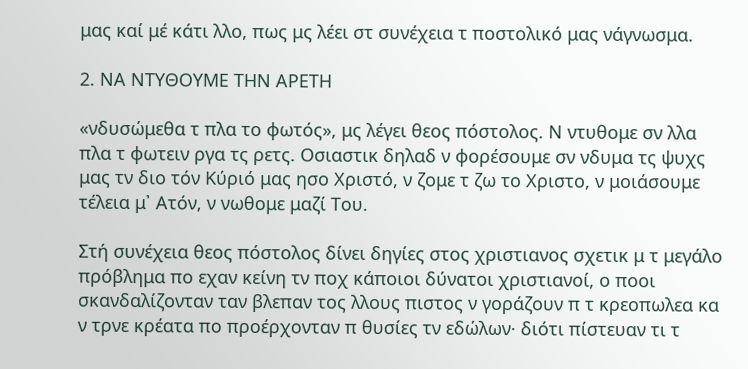μας καί μέ κάτι λλο, πως μς λέει στ συνέχεια τ ποστολικό μας νάγνωσμα.

2. ΝΑ ΝΤΥΘΟΥΜΕ ΤΗΝ ΑΡΕΤΗ

«νδυσώμεθα τ πλα το φωτός», μς λέγει θεος πόστολος. Ν ντυθομε σν λλα πλα τ φωτειν ργα τς ρετς. Οσιαστικ δηλαδ ν φορέσουμε σν νδυμα τς ψυχς μας τν διο τόν Κύριό μας ησο Χριστό, ν ζομε τ ζω το Χριστο, ν μοιάσουμε τέλεια μ᾿ Ατόν, ν νωθομε μαζί Του.

Στή συνέχεια θεος πόστολος δίνει δηγίες στος χριστιανος σχετικ μ τ μεγάλο πρόβλημα πο εχαν κείνη τν ποχ κάποιοι δύνατοι χριστιανοί, ο ποοι σκανδαλίζονταν ταν βλεπαν τος λλους πιστος ν γοράζουν π τ κρεοπωλεα κα ν τρνε κρέατα πο προέρχονταν π θυσίες τν εδώλων· διότι πίστευαν τι τ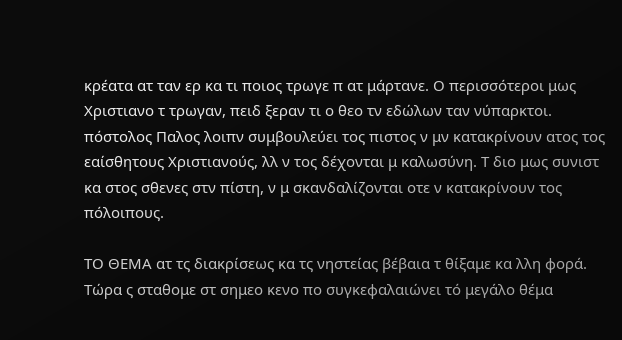κρέατα ατ ταν ερ κα τι ποιος τρωγε π ατ μάρτανε. Ο περισσότεροι μως Χριστιανο τ τρωγαν, πειδ ξεραν τι ο θεο τν εδώλων ταν νύπαρκτοι. πόστολος Παλος λοιπν συμβουλεύει τος πιστος ν μν κατακρίνουν ατος τος εαίσθητους Χριστιανούς, λλ ν τος δέχονται μ καλωσύνη. Τ διο μως συνιστ κα στος σθενες στν πίστη, ν μ σκανδαλίζονται οτε ν κατακρίνουν τος πόλοιπους.

ΤΟ ΘΕΜΑ ατ τς διακρίσεως κα τς νηστείας βέβαια τ θίξαμε κα λλη φορά. Τώρα ς σταθομε στ σημεο κενο πο συγκεφαλαιώνει τό μεγάλο θέμα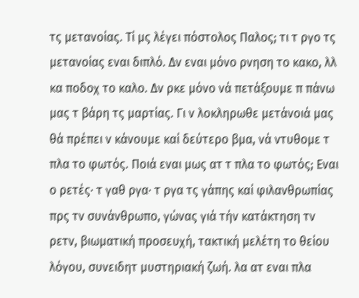τς μετανοίας. Τί μς λέγει πόστολος Παλος; τι τ ργο τς μετανοίας εναι διπλό. Δν εναι μόνο ρνηση το κακο, λλ κα ποδοχ το καλο. Δν ρκε μόνο νά πετάξουμε π πάνω μας τ βάρη τς μαρτίας. Γι ν λοκληρωθε μετάνοιά μας θά πρέπει ν κάνουμε καί δεύτερο βμα, νά ντυθομε τ πλα το φωτός. Ποιά εναι μως ατ τ πλα το φωτός; Εναι ο ρετές· τ γαθ ργα· τ ργα τς γάπης καί φιλανθρωπίας πρς τν συνάνθρωπο, γώνας γιά τήν κατάκτηση τν ρετν, βιωματική προσευχή, τακτική μελέτη το θείου λόγου, συνειδητ μυστηριακή ζωή. λα ατ εναι πλα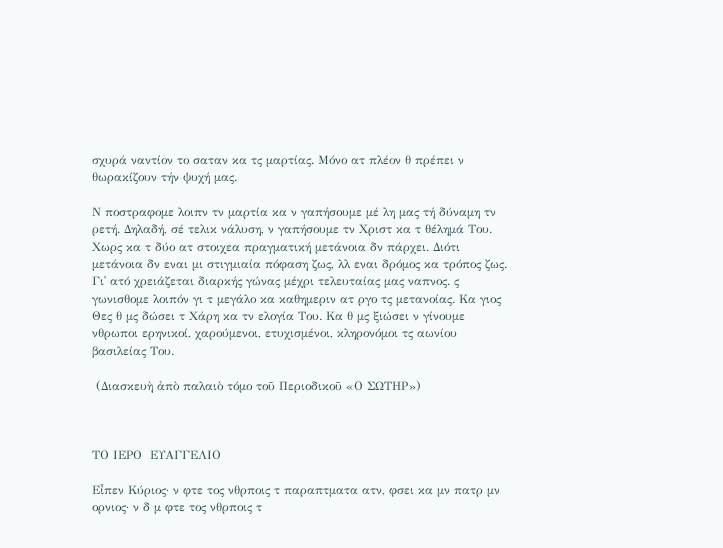σχυρά ναντίον το σαταν κα τς μαρτίας. Μόνο ατ πλέον θ πρέπει ν θωρακίζουν τήν ψυχή μας.

Ν ποστραφομε λοιπν τν μαρτία κα ν γαπήσουμε μέ λη μας τή δύναμη τν ρετή. Δηλαδή, σέ τελικ νάλυση, ν γαπήσουμε τν Χριστ κα τ θέλημά Του. Χωρς κα τ δύο ατ στοιχεα πραγματική μετάνοια δν πάρχει. Διότι μετάνοια δν εναι μι στιγμιαία πόφαση ζως, λλ εναι δρόμος κα τρόπος ζως. Γι᾿ ατό χρειάζεται διαρκής γώνας μέχρι τελευταίας μας ναπνος. ς γωνισθομε λοιπόν γι τ μεγάλο κα καθημεριν ατ ργο τς μετανοίας. Κα γιος Θες θ μς δώσει τ Χάρη κα τν ελογία Του. Κα θ μς ξιώσει ν γίνουμε νθρωποι ερηνικοί, χαρούμενοι, ετυχισμένοι, κληρονόμοι τς αωνίου βασιλείας Του.

 (Διασκευὴ ἀπὸ παλαιὸ τόμο τοῦ Περιοδικοῦ «Ο ΣΩΤΗΡ»)



ΤΟ ΙΕΡΟ  ΕΥΑΓΓΕΛΙΟ

Εἶπεν Κύριος· ν φτε τος νθρποις τ παραπτματα ατν, φσει κα μν πατρ μν ορνιος· ν δ μ φτε τος νθρποις τ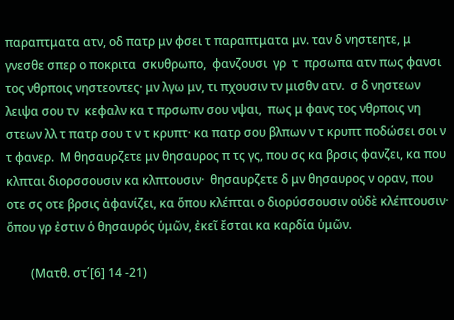παραπτματα ατν, οδ πατρ μν φσει τ παραπτματα μν. ταν δ νηστεητε, μ γνεσθε σπερ ο ποκριτα  σκυθρωπο,  φανζουσι  γρ  τ  πρσωπα ατν πως φανσι τος νθρποις νηστεοντες· μν λγω μν, τι πχουσιν τν μισθν ατν.  σ δ νηστεων λειψα σου τν  κεφαλν κα τ πρσωπν σου νψαι,  πως μ φανς τος νθρποις νη στεων λλ τ πατρ σου τ ν τ κρυπτ· κα πατρ σου βλπων ν τ κρυπτ ποδώσει σοι ν τ φανερ.  Μ θησαυρζετε μν θησαυρος π τς γς, που σς κα βρσις φανζει, κα που κλπται διορσσουσιν κα κλπτουσιν·  θησαυρζετε δ μν θησαυρος ν οραν, που οτε σς οτε βρσις ἀφανίζει, κα ὅπου κλέπται ο διορύσσουσιν οὐδὲ κλέπτουσιν· ὅπου γρ ἐστιν ὁ θησαυρός ὑμῶν, ἐκεῖ ἔσται κα καρδία ὑμῶν.

        (Ματθ. στ΄[6] 14 -21)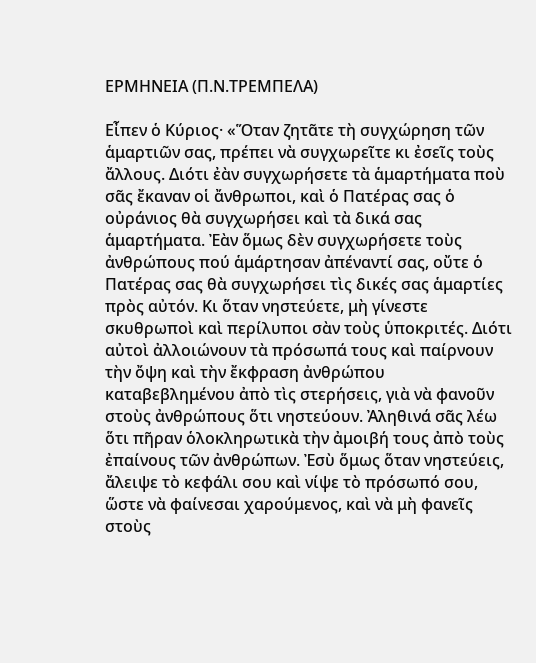ΕΡΜΗΝΕΙΑ (Π.Ν.ΤΡΕΜΠΕΛΑ)

Εἶπεν ὁ Κύριος· «Ὅταν ζητᾶτε τὴ συγχώρηση τῶν ἁμαρτιῶν σας, πρέπει νὰ συγχωρεῖτε κι ἐσεῖς τοὺς ἄλλους. Διότι ἐὰν συγχωρήσετε τὰ ἁμαρτήματα ποὺ σᾶς ἔκαναν οἱ ἄνθρωποι, καὶ ὁ Πατέρας σας ὁ οὐράνιος θὰ συγχωρήσει καὶ τὰ δικά σας ἁμαρτήματα. Ἐὰν ὅμως δὲν συγχωρήσετε τοὺς ἀνθρώπους πού ἁμάρτησαν ἀπέναντί σας, οὔτε ὁ Πατέρας σας θὰ συγχωρήσει τὶς δικές σας ἁμαρτίες πρὸς αὐτόν. Κι ὅταν νηστεύετε, μὴ γίνεστε σκυθρωποὶ καὶ περίλυποι σὰν τοὺς ὑποκριτές. Διότι αὐτοὶ ἀλλοιώνουν τὰ πρόσωπά τους καὶ παίρνουν τὴν ὄψη καὶ τὴν ἔκφραση ἀνθρώπου καταβεβλημένου ἀπὸ τὶς στερήσεις, γιὰ νὰ φανοῦν στοὺς ἀνθρώπους ὅτι νηστεύουν. Ἀληθινά σᾶς λέω ὅτι πῆραν ὁλοκληρωτικὰ τὴν ἀμοιβή τους ἀπὸ τοὺς ἐπαίνους τῶν ἀνθρώπων. Ἐσὺ ὅμως ὅταν νηστεύεις, ἄλειψε τὸ κεφάλι σου καὶ νίψε τὸ πρόσωπό σου, ὥστε νὰ φαίνεσαι χαρούμενος, καὶ νὰ μὴ φανεῖς στοὺς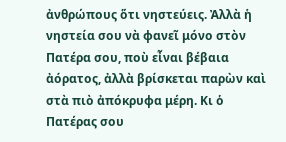ἀνθρώπους ὅτι νηστεύεις. Ἀλλὰ ἡ νηστεία σου νὰ φανεῖ μόνο στὸν Πατέρα σου, ποὺ εἶναι βέβαια ἀόρατος, ἀλλὰ βρίσκεται παρὼν καὶ στὰ πιὸ ἀπόκρυφα μέρη. Κι ὁ Πατέρας σου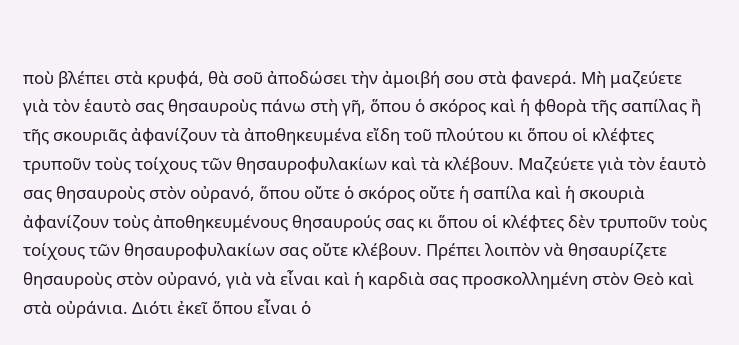ποὺ βλέπει στὰ κρυφά, θὰ σοῦ ἀποδώσει τὴν ἀμοιβή σου στὰ φανερά. Μὴ μαζεύετε γιὰ τὸν ἑαυτὸ σας θησαυροὺς πάνω στὴ γῆ, ὅπου ὁ σκόρος καὶ ἡ φθορὰ τῆς σαπίλας ἢ τῆς σκουριᾶς ἀφανίζουν τὰ ἀποθηκευμένα εἴδη τοῦ πλούτου κι ὅπου οἱ κλέφτες τρυποῦν τοὺς τοίχους τῶν θησαυροφυλακίων καὶ τὰ κλέβουν. Μαζεύετε γιὰ τὸν ἑαυτὸ σας θησαυροὺς στὸν οὐρανό, ὅπου οὔτε ὁ σκόρος οὔτε ἡ σαπίλα καὶ ἡ σκουριὰ ἀφανίζουν τοὺς ἀποθηκευμένους θησαυρούς σας κι ὅπου οἱ κλέφτες δὲν τρυποῦν τοὺς τοίχους τῶν θησαυροφυλακίων σας οὔτε κλέβουν. Πρέπει λοιπὸν νὰ θησαυρίζετε θησαυροὺς στὸν οὐρανό, γιὰ νὰ εἶναι καὶ ἡ καρδιὰ σας προσκολλημένη στὸν Θεὸ καὶ στὰ οὐράνια. Διότι ἐκεῖ ὅπου εἶναι ὁ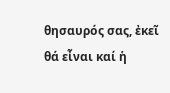θησαυρός σας, ἐκεῖ θά εἶναι καί ἡ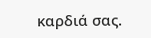καρδιά σας.